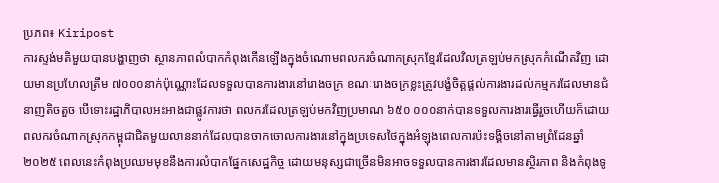ប្រភព៖ Kiripost
ការស្ទង់មតិមួយបានបង្ហាញថា ស្ថានភាពលំបាកកំពុងកើនឡើងក្នុងចំណោមពលករចំណាកស្រុកខ្មែរដែលវិលត្រឡប់មកស្រុកកំណើតវិញ ដោយមានប្រហែលត្រឹម ៧០០០នាក់ប៉ុណ្ណោះដែលទទួលបានការងារនៅរោងចក្រ ខណៈរោងចក្រខ្លះត្រូវបង្ខំចិត្តផ្តល់ការងារដល់កម្មករដែលមានជំនាញតិចតួច បើទោះរដ្ឋាភិបាលអះអាងជាផ្លូវការថា ពលករដែលត្រឡប់មកវិញប្រមាណ ៦៥០ ០០០នាក់បានទទួលការងារធ្វើរួចហើយក៏ដោយ
ពលករចំណាកស្រុកកម្ពុជាជិតមួយលាននាក់ដែលបានចាកចោលការងារនៅក្នុងប្រទេសថៃក្នុងអំឡុងពេលការប៉ះទង្គិចនៅតាមព្រំដែនឆ្នាំ២០២៥ ពេលនេះកំពុងប្រឈមមុខនឹងការលំបាកផ្នែកសេដ្ឋកិច្ច ដោយមនុស្សជាច្រើនមិនអាចទទួលបានការងារដែលមានស្ថិរភាព និងកំពុងទូ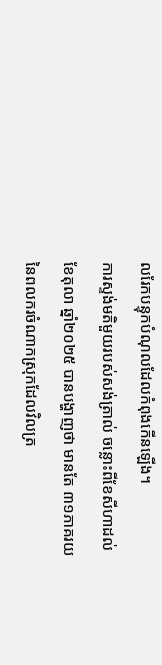លរែកបន្ទុកបំណុលដែលកំពុងកើនឡើង។
ការស្ទង់មតិមួយរបស់សង់ត្រាល់ ចន្លោះពីខែសីហាដល់ខែតុលា ឆ្នាំ២០២៥ បានបង្ហាញថា មានតែ ៣១ភាគរយនៃពលករចំណាកស្រុកដែលវិលត្រ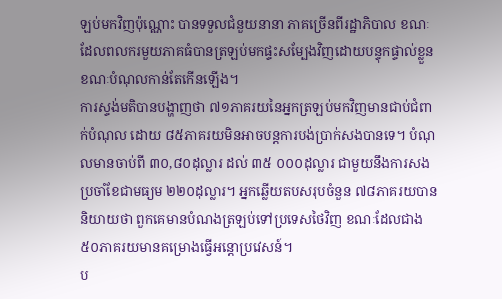ឡប់មកវិញប៉ុណ្ណោះ បានទទួលជំនួយនានា ភាគច្រើនពីរដ្ឋាភិបាល ខណៈដែលពលករមួយភាគធំបានត្រឡប់មកផ្ទះសម្បែងវិញដោយបន្ទុកផ្ទាល់ខ្លួន ខណៈបំណុលកាន់តែកើនឡើង។
ការស្ទង់មតិបានបង្ហាញថា ៧១ភាគរយនៃអ្នកត្រឡប់មកវិញមានជាប់ជំពាក់បំណុល ដោយ ៨៥ភាគរយមិនអាចបន្តការបង់ប្រាក់សងបានទេ។ បំណុលមានចាប់ពី ៣០,៨០ដុល្លារ ដល់ ៣៥ ០០០ដុល្លារ ជាមួយនឹងការសងប្រចាំខែជាមធ្យម ២២០ដុល្លារ។ អ្នកឆ្លើយតបសរុបចំនួន ៧៨ភាគរយបាននិយាយថា ពួកគេមានបំណងត្រឡប់ទៅប្រទេសថៃវិញ ខណៈដែលជាង ៥០ភាគរយមានគម្រោងធ្វើអន្តោប្រវេសន៍។
ប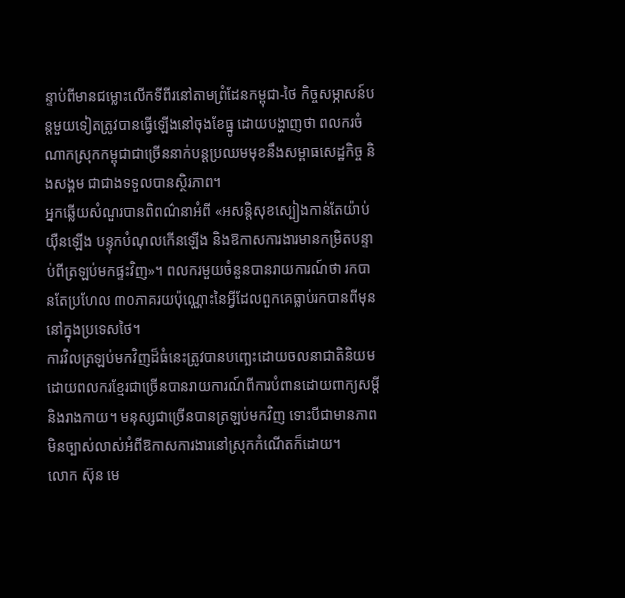ន្ទាប់ពីមានជម្លោះលើកទីពីរនៅតាមព្រំដែនកម្ពុជា-ថៃ កិច្ចសម្ភាសន៍បន្តមួយទៀតត្រូវបានធ្វើឡើងនៅចុងខែធ្នូ ដោយបង្ហាញថា ពលករចំណាកស្រុកកម្ពុជាជាច្រើននាក់បន្តប្រឈមមុខនឹងសម្ពាធសេដ្ឋកិច្ច និងសង្គម ជាជាងទទួលបានស្ថិរភាព។
អ្នកឆ្លើយសំណួរបានពិពណ៌នាអំពី «អសន្តិសុខស្បៀងកាន់តែយ៉ាប់យ៉ឺនឡើង បន្ទុកបំណុលកើនឡើង និងឱកាសការងារមានកម្រិតបន្ទាប់ពីត្រឡប់មកផ្ទះវិញ»។ ពលករមួយចំនួនបានរាយការណ៍ថា រកបានតែប្រហែល ៣០ភាគរយប៉ុណ្ណោះនៃអ្វីដែលពួកគេធ្លាប់រកបានពីមុន នៅក្នុងប្រទេសថៃ។
ការវិលត្រឡប់មកវិញដ៏ធំនេះត្រូវបានបញ្ឆេះដោយចលនាជាតិនិយម ដោយពលករខ្មែរជាច្រើនបានរាយការណ៍ពីការបំពានដោយពាក្យសម្ដី និងរាងកាយ។ មនុស្សជាច្រើនបានត្រឡប់មកវិញ ទោះបីជាមានភាពមិនច្បាស់លាស់អំពីឱកាសការងារនៅស្រុកកំណើតក៏ដោយ។
លោក ស៊ុន មេ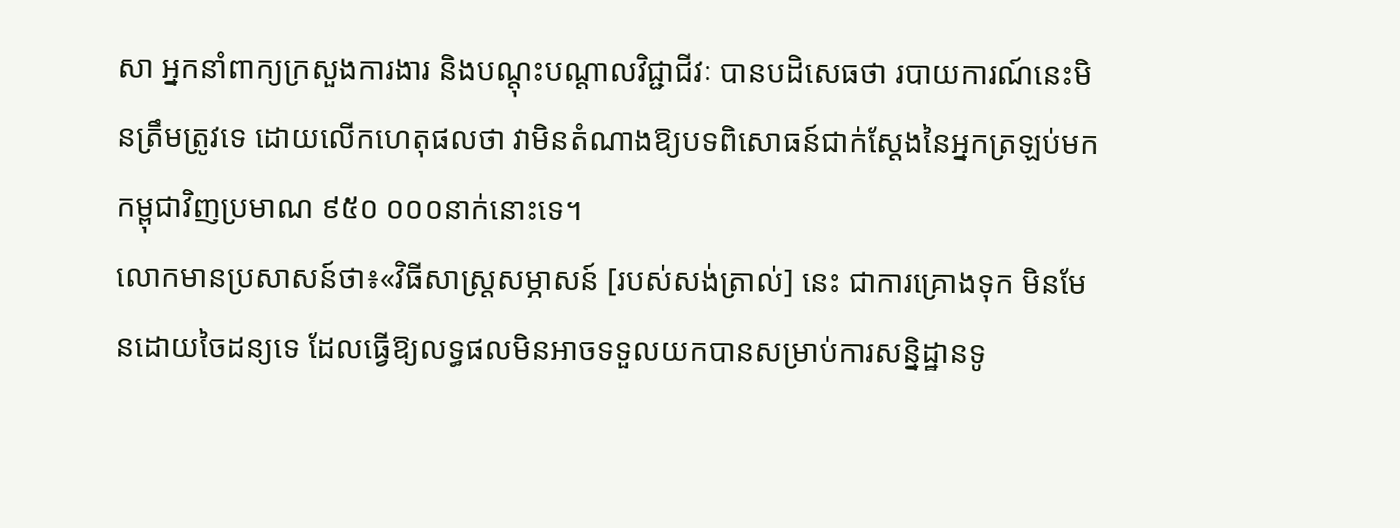សា អ្នកនាំពាក្យក្រសួងការងារ និងបណ្តុះបណ្តាលវិជ្ជាជីវៈ បានបដិសេធថា របាយការណ៍នេះមិនត្រឹមត្រូវទេ ដោយលើកហេតុផលថា វាមិនតំណាងឱ្យបទពិសោធន៍ជាក់ស្តែងនៃអ្នកត្រឡប់មកកម្ពុជាវិញប្រមាណ ៩៥០ ០០០នាក់នោះទេ។
លោកមានប្រសាសន៍ថា៖«វិធីសាស្ត្រសម្ភាសន៍ [របស់សង់ត្រាល់] នេះ ជាការគ្រោងទុក មិនមែនដោយចៃដន្យទេ ដែលធ្វើឱ្យលទ្ធផលមិនអាចទទួលយកបានសម្រាប់ការសន្និដ្ឋានទូ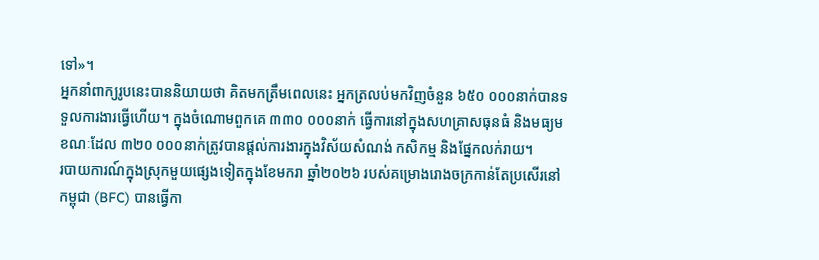ទៅ»។
អ្នកនាំពាក្យរូបនេះបាននិយាយថា គិតមកត្រឹមពេលនេះ អ្នកត្រលប់មកវិញចំនួន ៦៥០ ០០០នាក់បានទទួលការងារធ្វើហើយ។ ក្នុងចំណោមពួកគេ ៣៣០ ០០០នាក់ ធ្វើការនៅក្នុងសហគ្រាសធុនធំ និងមធ្យម ខណៈដែល ៣២០ ០០០នាក់ត្រូវបានផ្តល់ការងារក្នុងវិស័យសំណង់ កសិកម្ម និងផ្នែកលក់រាយ។
របាយការណ៍ក្នុងស្រុកមួយផ្សេងទៀតក្នុងខែមករា ឆ្នាំ២០២៦ របស់គម្រោងរោងចក្រកាន់តែប្រសើរនៅកម្ពុជា (BFC) បានធ្វើកា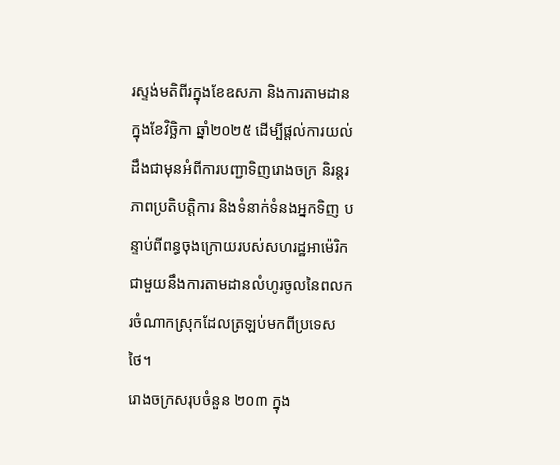រស្ទង់មតិពីរក្នុងខែឧសភា និងការតាមដានក្នុងខែវិច្ឆិកា ឆ្នាំ២០២៥ ដើម្បីផ្តល់ការយល់ដឹងជាមុនអំពីការបញ្ជាទិញរោងចក្រ និរន្តរភាពប្រតិបត្តិការ និងទំនាក់ទំនងអ្នកទិញ បន្ទាប់ពីពន្ធចុងក្រោយរបស់សហរដ្ឋអាម៉េរិកជាមួយនឹងការតាមដានលំហូរចូលនៃពលករចំណាកស្រុកដែលត្រឡប់មកពីប្រទេសថៃ។
រោងចក្រសរុបចំនួន ២០៣ ក្នុង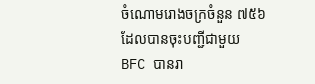ចំណោមរោងចក្រចំនួន ៧៥៦ ដែលបានចុះបញ្ជីជាមួយ BFC បានរា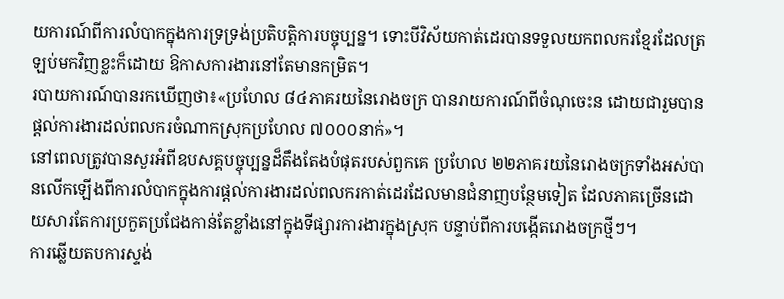យការណ៍ពីការលំបាកក្នុងការទ្រទ្រង់ប្រតិបត្តិការបច្ចុប្បន្ន។ ទោះបីវិស័យកាត់ដេរបានទទួលយកពលករខ្មែរដែលត្រឡប់មកវិញខ្លះក៏ដោយ ឱកាសការងារនៅតែមានកម្រិត។
របាយការណ៍បានរកឃើញថា៖«ប្រហែល ៨៤ភាគរយនៃរោងចក្រ បានរាយការណ៍ពីចំណុចេះន ដោយជារួមបានផ្តល់ការងារដល់ពលករចំណាកស្រុកប្រហែល ៧០០០នាក់»។
នៅពេលត្រូវបានសួរអំពីឧបសគ្គបច្ចុប្បន្នដ៏តឹងតែងបំផុតរបស់ពួកគេ ប្រហែល ២២ភាគរយនៃរោងចក្រទាំងអស់បានលើកឡើងពីការលំបាកក្នុងការផ្តល់ការងារដល់ពលករកាត់ដេរដែលមានជំនាញបន្ថែមទៀត ដែលភាគច្រើនដោយសារតែការប្រកួតប្រជែងកាន់តែខ្លាំងនៅក្នុងទីផ្សារការងារក្នុងស្រុក បន្ទាប់ពីការបង្កើតរោងចក្រថ្មីៗ។
ការឆ្លើយតបការស្ទង់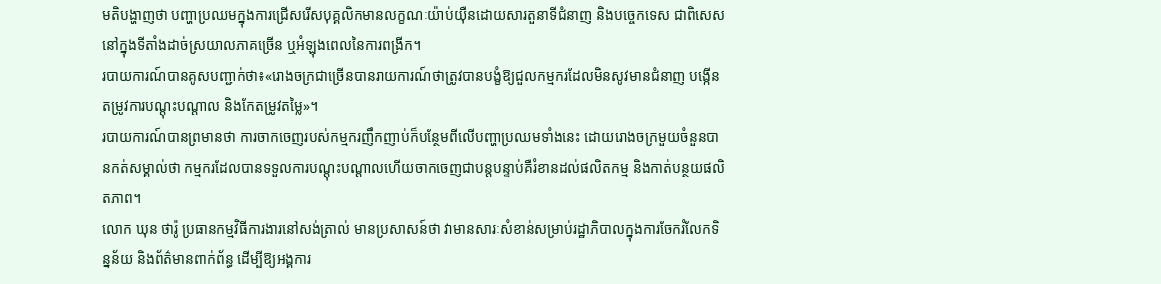មតិបង្ហាញថា បញ្ហាប្រឈមក្នុងការជ្រើសរើសបុគ្គលិកមានលក្ខណៈយ៉ាប់យ៉ឺនដោយសារតួនាទីជំនាញ និងបច្ចេកទេស ជាពិសេសនៅក្នុងទីតាំងដាច់ស្រយាលភាគច្រើន ឬអំឡុងពេលនៃការពង្រីក។
របាយការណ៍បានគូសបញ្ជាក់ថា៖«រោងចក្រជាច្រើនបានរាយការណ៍ថាត្រូវបានបង្ខំឱ្យជួលកម្មករដែលមិនសូវមានជំនាញ បង្កើនតម្រូវការបណ្តុះបណ្តាល និងកែតម្រូវតម្លៃ»។
របាយការណ៍បានព្រមានថា ការចាកចេញរបស់កម្មករញឹកញាប់ក៏បន្ថែមពីលើបញ្ហាប្រឈមទាំងនេះ ដោយរោងចក្រមួយចំនួនបានកត់សម្គាល់ថា កម្មករដែលបានទទួលការបណ្តុះបណ្តាលហើយចាកចេញជាបន្តបន្ទាប់គឺរំខានដល់ផលិតកម្ម និងកាត់បន្ថយផលិតភាព។
លោក ឃុន ថារ៉ូ ប្រធានកម្មវិធីការងារនៅសង់ត្រាល់ មានប្រសាសន៍ថា វាមានសារៈសំខាន់សម្រាប់រដ្ឋាភិបាលក្នុងការចែករំលែកទិន្នន័យ និងព័ត៌មានពាក់ព័ន្ធ ដើម្បីឱ្យអង្គការ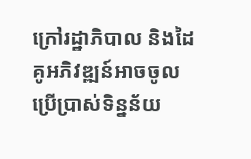ក្រៅរដ្ឋាភិបាល និងដៃគូអភិវឌ្ឍន៍អាចចូលប្រើប្រាស់ទិន្នន័យ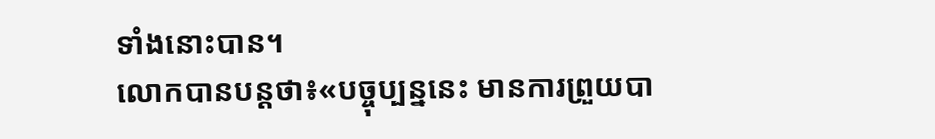ទាំងនោះបាន។
លោកបានបន្តថា៖«បច្ចុប្បន្ននេះ មានការព្រួយបា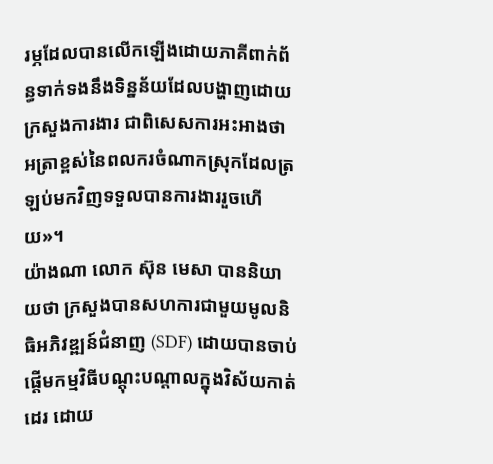រម្ភដែលបានលើកឡើងដោយភាគីពាក់ព័ន្ធទាក់ទងនឹងទិន្នន័យដែលបង្ហាញដោយក្រសួងការងារ ជាពិសេសការអះអាងថា អត្រាខ្ពស់នៃពលករចំណាកស្រុកដែលត្រឡប់មកវិញទទួលបានការងាររួចហើយ»។
យ៉ាងណា លោក ស៊ុន មេសា បាននិយាយថា ក្រសួងបានសហការជាមួយមូលនិធិអភិវឌ្ឍន៍ជំនាញ (SDF) ដោយបានចាប់ផ្តើមកម្មវិធីបណ្តុះបណ្តាលក្នុងវិស័យកាត់ដេរ ដោយ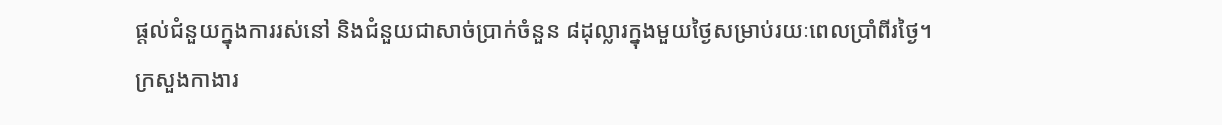ផ្តល់ជំនួយក្នុងការរស់នៅ និងជំនួយជាសាច់ប្រាក់ចំនួន ៨ដុល្លារក្នុងមួយថ្ងៃសម្រាប់រយៈពេលប្រាំពីរថ្ងៃ។
ក្រសួងកាងារ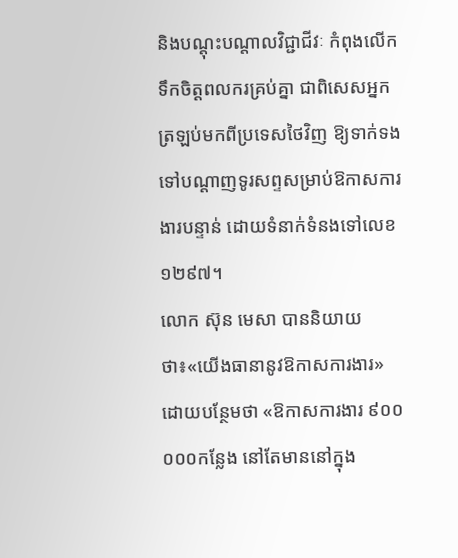និងបណ្តុះបណ្តាលវិជ្ជាជីវៈ កំពុងលើកទឹកចិត្តពលករគ្រប់គ្នា ជាពិសេសអ្នកត្រឡប់មកពីប្រទេសថៃវិញ ឱ្យទាក់ទងទៅបណ្តាញទូរសព្ទសម្រាប់ឱកាសការងារបន្ទាន់ ដោយទំនាក់ទំនងទៅលេខ ១២៩៧។
លោក ស៊ុន មេសា បាននិយាយថា៖«យើងធានានូវឱកាសការងារ» ដោយបន្ថែមថា «ឱកាសការងារ ៩០០ ០០០កន្លែង នៅតែមាននៅក្នុង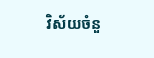វិស័យចំនួ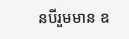នបីរួមមាន ឧ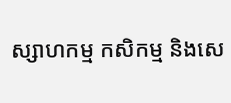ស្សាហកម្ម កសិកម្ម និងសេ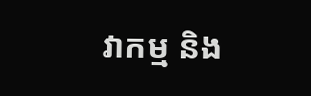វាកម្ម និង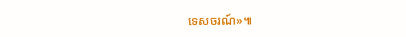ទេសចរណ៍»៕